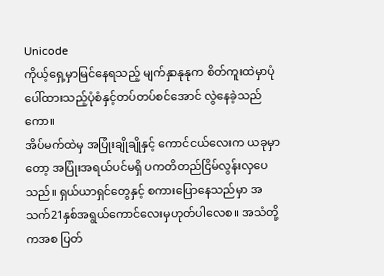Unicode
ကိုယ့်ရှေ့မှာမြင်နေရသည့် မျက်နှာနုနုက စိတ်ကူးထဲမှာပုံပေါ်ထားသည့်ပုံစံနှင့်တပ်တပ်စင်အောင် လွဲနေခဲ့သည်ကော။
အိပ်မက်ထဲမှ အပြုံးချိုချိုနှင့် ကောင်ငယ်လေးက ယခုမှာတော့ အပြုံးအရယ်ပင်မရှိ ပကတိတည်ငြိမ်လွန်းလှပေသည်။ ရှယ်ယာရှင်တွေနှင့် စကားပြောနေသည်မှာ အသက်21နှစ်အရွယ်ကောင်လေးမှဟုတ်ပါလေစ။ အသံတို့ကအစ ပြတ်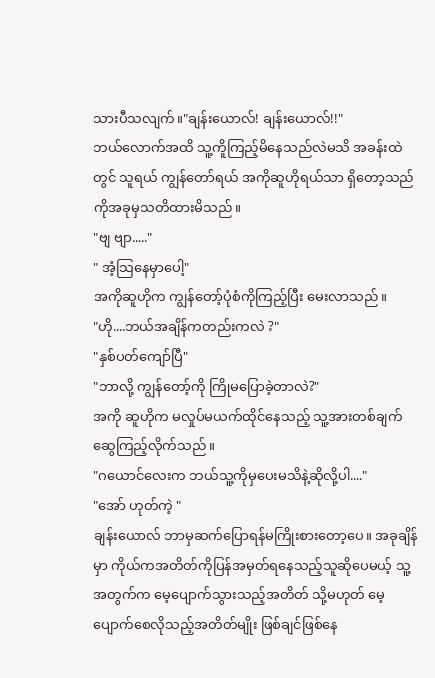သားပီသလျက်။"ချန်းယောလ်! ချန်းယောလ်!!"
ဘယ်လောက်အထိ သူ့ကိူကြည့်မိနေသည်လဲမသိ အခန်းထဲတွင် သူရယ် ကျွန်တော်ရယ် အကိုဆူဟိုရယ်သာ ရှိတော့သည်ကိုအခုမှသတိထားမိသည်။
"ဗျ ဗျာ....."
" အံ့သြနေမှာပေါ့"
အကိုဆူဟိုက ကျွန်တော့်ပုံစံကိုကြည့်ပြီး မေးလာသည်။
"ဟို....ဘယ်အချိန်ကတည်းကလဲ ?"
"နှစ်ပတ်ကျော်ပြီ"
"ဘာလို့ ကျွန်တော့်ကို ကြိုမပြောခဲ့တာလဲ?"
အကို ဆူဟိုက မလှုပ်မယက်ထိုင်နေသည့် သူ့အားတစ်ချက်ဆွေကြည့်လိုက်သည်။
"ဂယောင်လေးက ဘယ်သူ့ကိုမှပေးမသိနဲ့ဆိုလို့ပါ...."
"အော် ဟုတ်ကဲ့ "
ချန်းယောလ် ဘာမှဆက်ပြောရန်မကြိုးစားတော့ပေ။ အခုချိန်မှာ ကိုယ်ကအတိတ်ကိုပြန်အမှတ်ရနေသည့်သူဆိုပေမယ့် သူ့အတွက်က မေ့ပျောက်သွားသည့်အတိတ် သို့မဟုတ် မေ့ပျောက်စေလိုသည့်အတိတ်မျိုး ဖြစ်ချင်ဖြစ်နေ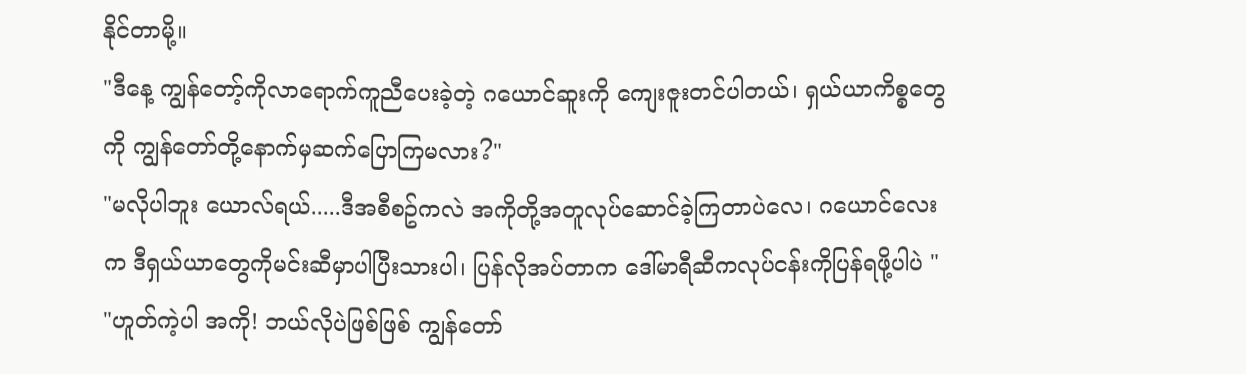နိုင်တာမို့။
"ဒီနေ့ ကျွန်တော့်ကိုလာရောက်ကူညီပေးခဲ့တဲ့ ဂယောင်ဆူးကို ကျေးဇူးတင်ပါတယ်၊ ရှယ်ယာကိစ္စတွေကို ကျွန်တော်တို့နောက်မှဆက်ပြောကြမလား?"
"မလိုပါဘူး ယောလ်ရယ်.....ဒီအစီစဥ်ကလဲ အကိုတို့အတူလုပ်ဆောင်ခဲ့ကြတာပဲလေ၊ ဂယောင်လေးက ဒီရှယ်ယာတွေကိုမင်းဆီမှာပါပြီးသားပါ၊ ပြန်လိုအပ်တာက ဒေါ်မာရီဆီကလုပ်ငန်းကိုပြန်ရဖို့ပါပဲ "
"ဟူတ်ကဲ့ပါ အကို! ဘယ်လိုပဲဖြစ်ဖြစ် ကျွန်တော်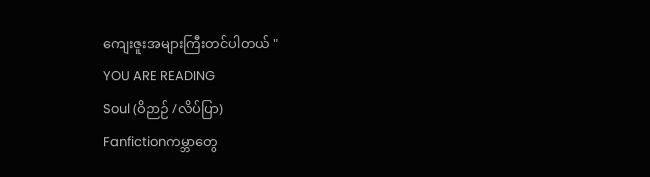ကျေးဇူးအများကြီးတင်ပါတယ် "
YOU ARE READING
Soul (ဝိဉာဉ် /လိပ်ပြာ)
Fanfictionကမ္ဘာတွေ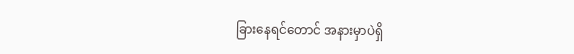ခြားနေရင်တောင် အနားမှာပဲရှိ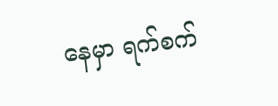နေမှာ ရက်စက်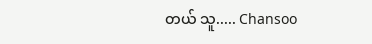တယ် သူ..... Chansoo